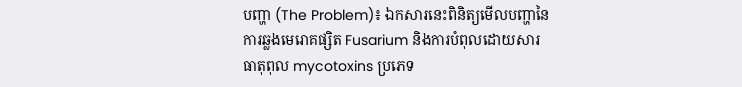បញ្ហា (The Problem)៖ ឯកសារនេះពិនិត្យមើលបញ្ហានៃការឆ្លងមេរោគផ្សិត Fusarium និងការបំពុលដោយសារធាតុពុល mycotoxins ប្រភេទ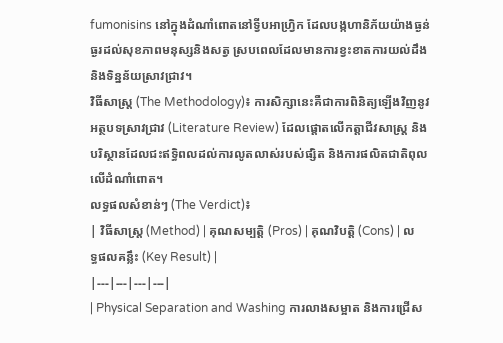fumonisins នៅក្នុងដំណាំពោតនៅទ្វីបអាហ្វ្រិក ដែលបង្កហានិភ័យយ៉ាងធ្ងន់ធ្ងរដល់សុខភាពមនុស្សនិងសត្វ ស្របពេលដែលមានការខ្វះខាតការយល់ដឹង និងទិន្នន័យស្រាវជ្រាវ។
វិធីសាស្ត្រ (The Methodology)៖ ការសិក្សានេះគឺជាការពិនិត្យឡើងវិញនូវអត្ថបទស្រាវជ្រាវ (Literature Review) ដែលផ្តោតលើកត្តាជីវសាស្ត្រ និងបរិស្ថានដែលជះឥទ្ធិពលដល់ការលូតលាស់របស់ផ្សិត និងការផលិតជាតិពុលលើដំណាំពោត។
លទ្ធផលសំខាន់ៗ (The Verdict)៖
| វិធីសាស្ត្រ (Method) | គុណសម្បត្តិ (Pros) | គុណវិបត្តិ (Cons) | លទ្ធផលគន្លឹះ (Key Result) |
|---|---|---|---|
| Physical Separation and Washing ការលាងសម្អាត និងការជ្រើស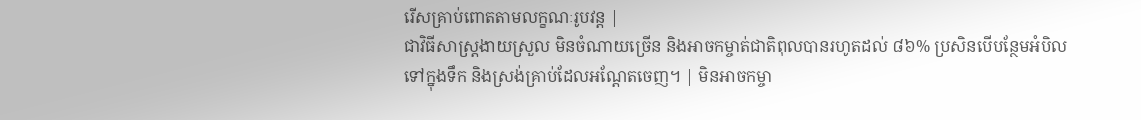រើសគ្រាប់ពោតតាមលក្ខណៈរូបវន្ត |
ជាវិធីសាស្ត្រងាយស្រួល មិនចំណាយច្រើន និងអាចកម្ចាត់ជាតិពុលបានរហូតដល់ ៨៦% ប្រសិនបើបន្ថែមអំបិលទៅក្នុងទឹក និងស្រង់គ្រាប់ដែលអណ្តែតចេញ។ | មិនអាចកម្ចា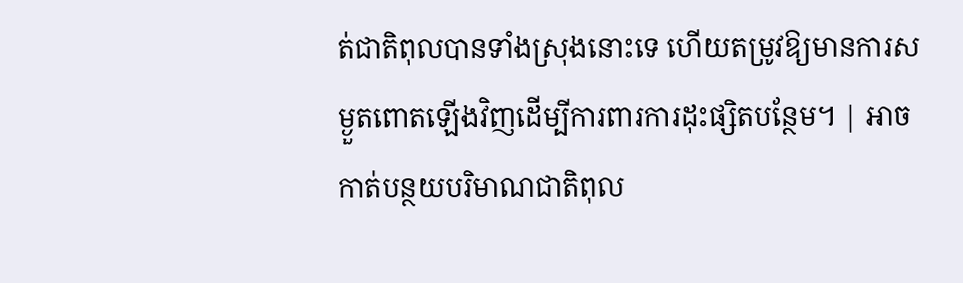ត់ជាតិពុលបានទាំងស្រុងនោះទេ ហើយតម្រូវឱ្យមានការសម្ងួតពោតឡើងវិញដើម្បីការពារការដុះផ្សិតបន្ថែម។ | អាចកាត់បន្ថយបរិមាណជាតិពុល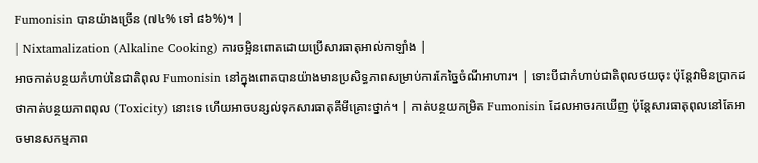Fumonisin បានយ៉ាងច្រើន (៧៤% ទៅ ៨៦%)។ |
| Nixtamalization (Alkaline Cooking) ការចម្អិនពោតដោយប្រើសារធាតុអាល់កាឡាំង |
អាចកាត់បន្ថយកំហាប់នៃជាតិពុល Fumonisin នៅក្នុងពោតបានយ៉ាងមានប្រសិទ្ធភាពសម្រាប់ការកែច្នៃចំណីអាហារ។ | ទោះបីជាកំហាប់ជាតិពុលថយចុះ ប៉ុន្តែវាមិនប្រាកដថាកាត់បន្ថយភាពពុល (Toxicity) នោះទេ ហើយអាចបន្សល់ទុកសារធាតុគីមីគ្រោះថ្នាក់។ | កាត់បន្ថយកម្រិត Fumonisin ដែលអាចរកឃើញ ប៉ុន្តែសារធាតុពុលនៅតែអាចមានសកម្មភាព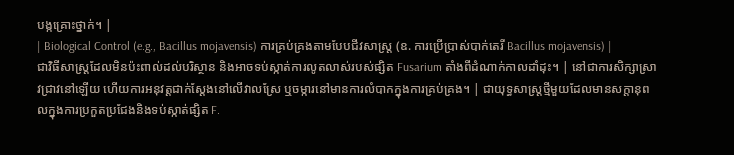បង្កគ្រោះថ្នាក់។ |
| Biological Control (e.g., Bacillus mojavensis) ការគ្រប់គ្រងតាមបែបជីវសាស្ត្រ (ឧ. ការប្រើប្រាស់បាក់តេរី Bacillus mojavensis) |
ជាវិធីសាស្ត្រដែលមិនប៉ះពាល់ដល់បរិស្ថាន និងអាចទប់ស្កាត់ការលូតលាស់របស់ផ្សិត Fusarium តាំងពីដំណាក់កាលដាំដុះ។ | នៅជាការសិក្សាស្រាវជ្រាវនៅឡើយ ហើយការអនុវត្តជាក់ស្តែងនៅលើវាលស្រែ ឬចម្ការនៅមានការលំបាកក្នុងការគ្រប់គ្រង។ | ជាយុទ្ធសាស្ត្រថ្មីមួយដែលមានសក្តានុពលក្នុងការប្រកួតប្រជែងនិងទប់ស្កាត់ផ្សិត F.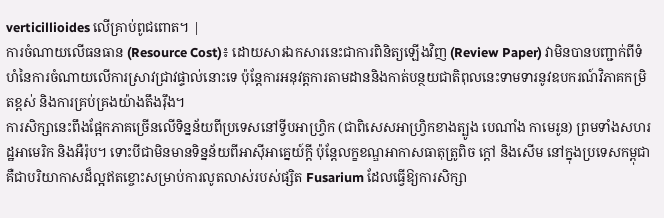verticillioides លើគ្រាប់ពូជពោត។ |
ការចំណាយលើធនធាន (Resource Cost)៖ ដោយសារឯកសារនេះជាការពិនិត្យឡើងវិញ (Review Paper) វាមិនបានបញ្ជាក់ពីទំហំនៃការចំណាយលើការស្រាវជ្រាវផ្ទាល់នោះទេ ប៉ុន្តែការអនុវត្តការតាមដាននិងកាត់បន្ថយជាតិពុលនេះទាមទារនូវឧបករណ៍វិភាគកម្រិតខ្ពស់ និងការគ្រប់គ្រងយ៉ាងតឹងរ៉ឹង។
ការសិក្សានេះពឹងផ្អែកភាគច្រើនលើទិន្នន័យពីប្រទេសនៅទ្វីបអាហ្វ្រិក (ជាពិសេសអាហ្វ្រិកខាងត្បូង បេណាំង កាមេរូន) ព្រមទាំងសហរដ្ឋអាមេរិក និងអឺរ៉ុប។ ទោះបីជាមិនមានទិន្នន័យពីអាស៊ីអាគ្នេយ៍ក្តី ប៉ុន្តែលក្ខខណ្ឌអាកាសធាតុត្រូពិច ក្តៅ និងសើម នៅក្នុងប្រទេសកម្ពុជា គឺជាបរិយាកាសដ៏ល្អឥតខ្ចោះសម្រាប់ការលូតលាស់របស់ផ្សិត Fusarium ដែលធ្វើឱ្យការសិក្សា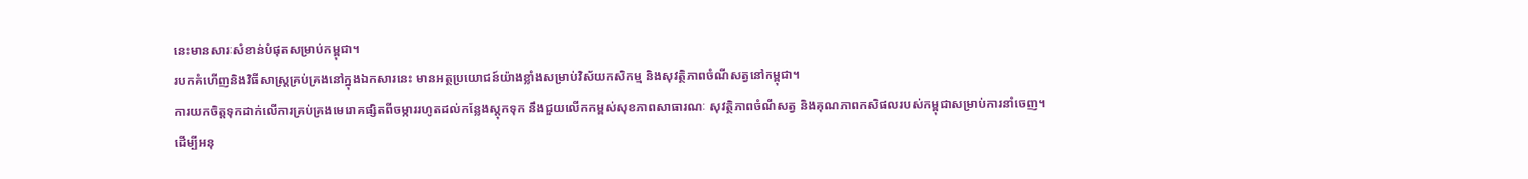នេះមានសារៈសំខាន់បំផុតសម្រាប់កម្ពុជា។
របកគំហើញនិងវិធីសាស្ត្រគ្រប់គ្រងនៅក្នុងឯកសារនេះ មានអត្ថប្រយោជន៍យ៉ាងខ្លាំងសម្រាប់វិស័យកសិកម្ម និងសុវត្ថិភាពចំណីសត្វនៅកម្ពុជា។
ការយកចិត្តទុកដាក់លើការគ្រប់គ្រងមេរោគផ្សិតពីចម្ការរហូតដល់កន្លែងស្តុកទុក នឹងជួយលើកកម្ពស់សុខភាពសាធារណៈ សុវត្ថិភាពចំណីសត្វ និងគុណភាពកសិផលរបស់កម្ពុជាសម្រាប់ការនាំចេញ។
ដើម្បីអនុ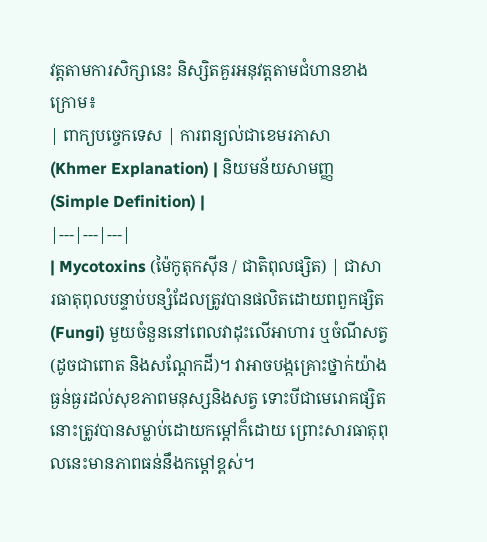វត្តតាមការសិក្សានេះ និស្សិតគួរអនុវត្តតាមជំហានខាងក្រោម៖
| ពាក្យបច្ចេកទេស | ការពន្យល់ជាខេមរភាសា (Khmer Explanation) | និយមន័យសាមញ្ញ (Simple Definition) |
|---|---|---|
| Mycotoxins (ម៉ៃកូតុកស៊ីន / ជាតិពុលផ្សិត) | ជាសារធាតុពុលបន្ទាប់បន្សំដែលត្រូវបានផលិតដោយពពួកផ្សិត (Fungi) មួយចំនួននៅពេលវាដុះលើអាហារ ឬចំណីសត្វ (ដូចជាពោត និងសណ្តែកដី)។ វាអាចបង្កគ្រោះថ្នាក់យ៉ាងធ្ងន់ធ្ងរដល់សុខភាពមនុស្សនិងសត្វ ទោះបីជាមេរោគផ្សិតនោះត្រូវបានសម្លាប់ដោយកម្តៅក៏ដោយ ព្រោះសារធាតុពុលនេះមានភាពធន់នឹងកម្តៅខ្ពស់។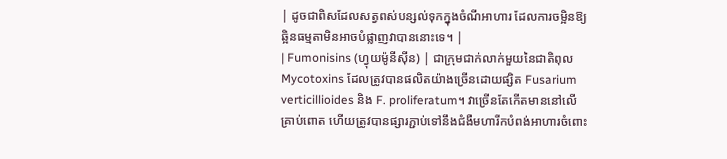| ដូចជាពិសដែលសត្វពស់បន្សល់ទុកក្នុងចំណីអាហារ ដែលការចម្អិនឱ្យឆ្អិនធម្មតាមិនអាចបំផ្លាញវាបាននោះទេ។ |
| Fumonisins (ហ្វុយម៉ូនីស៊ីន) | ជាក្រុមជាក់លាក់មួយនៃជាតិពុល Mycotoxins ដែលត្រូវបានផលិតយ៉ាងច្រើនដោយផ្សិត Fusarium verticillioides និង F. proliferatum។ វាច្រើនតែកើតមាននៅលើគ្រាប់ពោត ហើយត្រូវបានផ្សារភ្ជាប់ទៅនឹងជំងឺមហារីកបំពង់អាហារចំពោះ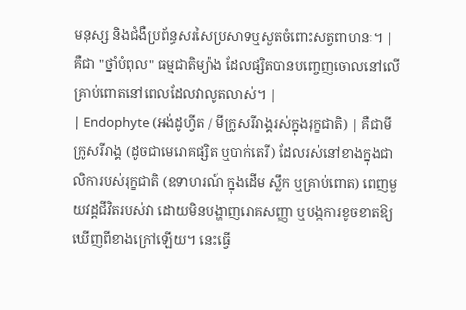មនុស្ស និងជំងឺប្រព័ន្ធសរសៃប្រសាទឬសួតចំពោះសត្វពាហនៈ។ | គឺជា "ថ្នាំបំពុល" ធម្មជាតិម្យ៉ាង ដែលផ្សិតបានបញ្ចេញចោលនៅលើគ្រាប់ពោតនៅពេលដែលវាលូតលាស់។ |
| Endophyte (អង់ដូហ្វីត / មីក្រូសរីរាង្គរស់ក្នុងរុក្ខជាតិ) | គឺជាមីក្រូសរីរាង្គ (ដូចជាមេរោគផ្សិត ឬបាក់តេរី) ដែលរស់នៅខាងក្នុងជាលិការបស់រុក្ខជាតិ (ឧទាហរណ៍ ក្នុងដើម ស្លឹក ឬគ្រាប់ពោត) ពេញមួយវដ្តជីវិតរបស់វា ដោយមិនបង្ហាញរោគសញ្ញា ឬបង្កការខូចខាតឱ្យឃើញពីខាងក្រៅឡើយ។ នេះធ្វើ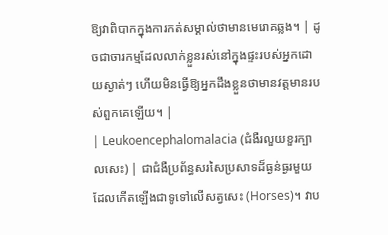ឱ្យវាពិបាកក្នុងការកត់សម្គាល់ថាមានមេរោគឆ្លង។ | ដូចជាចារកម្មដែលលាក់ខ្លួនរស់នៅក្នុងផ្ទះរបស់អ្នកដោយស្ងាត់ៗ ហើយមិនធ្វើឱ្យអ្នកដឹងខ្លួនថាមានវត្តមានរបស់ពួកគេឡើយ។ |
| Leukoencephalomalacia (ជំងឺរលួយខួរក្បាលសេះ) | ជាជំងឺប្រព័ន្ធសរសៃប្រសាទដ៏ធ្ងន់ធ្ងរមួយ ដែលកើតឡើងជាទូទៅលើសត្វសេះ (Horses)។ វាប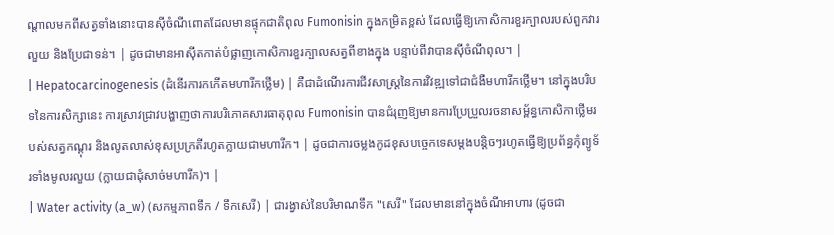ណ្តាលមកពីសត្វទាំងនោះបានស៊ីចំណីពោតដែលមានផ្ទុកជាតិពុល Fumonisin ក្នុងកម្រិតខ្ពស់ ដែលធ្វើឱ្យកោសិការខួរក្បាលរបស់ពួកវារលួយ និងប្រែជាទន់។ | ដូចជាមានអាស៊ីតកាត់បំផ្លាញកោសិការខួរក្បាលសត្វពីខាងក្នុង បន្ទាប់ពីវាបានស៊ីចំណីពុល។ |
| Hepatocarcinogenesis (ដំនើរការកកើតមហារីកថ្លើម) | គឺជាដំណើរការជីវសាស្ត្រនៃការវិវឌ្ឍទៅជាជំងឺមហារីកថ្លើម។ នៅក្នុងបរិបទនៃការសិក្សានេះ ការស្រាវជ្រាវបង្ហាញថាការបរិភោគសារធាតុពុល Fumonisin បានជំរុញឱ្យមានការប្រែប្រួលរចនាសម្ព័ន្ធកោសិកាថ្លើមរបស់សត្វកណ្តុរ និងលូតលាស់ខុសប្រក្រតីរហូតក្លាយជាមហារីក។ | ដូចជាការចម្លងកូដខុសបច្ចេកទេសម្តងបន្តិចៗរហូតធ្វើឱ្យប្រព័ន្ធកុំព្យូទ័រទាំងមូលរលួយ (ក្លាយជាដុំសាច់មហារីក)។ |
| Water activity (a_w) (សកម្មភាពទឹក / ទឹកសេរី) | ជារង្វាស់នៃបរិមាណទឹក "សេរី" ដែលមាននៅក្នុងចំណីអាហារ (ដូចជា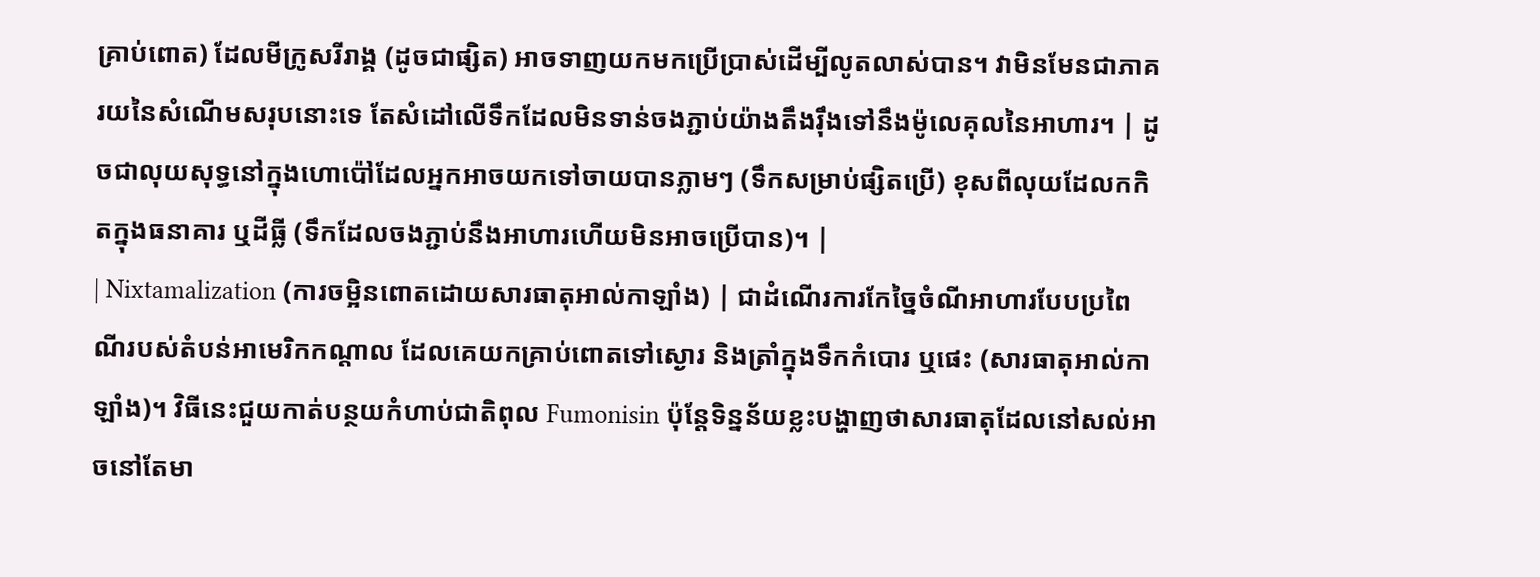គ្រាប់ពោត) ដែលមីក្រូសរីរាង្គ (ដូចជាផ្សិត) អាចទាញយកមកប្រើប្រាស់ដើម្បីលូតលាស់បាន។ វាមិនមែនជាភាគរយនៃសំណើមសរុបនោះទេ តែសំដៅលើទឹកដែលមិនទាន់ចងភ្ជាប់យ៉ាងតឹងរ៉ឹងទៅនឹងម៉ូលេគុលនៃអាហារ។ | ដូចជាលុយសុទ្ធនៅក្នុងហោប៉ៅដែលអ្នកអាចយកទៅចាយបានភ្លាមៗ (ទឹកសម្រាប់ផ្សិតប្រើ) ខុសពីលុយដែលកកិតក្នុងធនាគារ ឬដីធ្លី (ទឹកដែលចងភ្ជាប់នឹងអាហារហើយមិនអាចប្រើបាន)។ |
| Nixtamalization (ការចម្អិនពោតដោយសារធាតុអាល់កាឡាំង) | ជាដំណើរការកែច្នៃចំណីអាហារបែបប្រពៃណីរបស់តំបន់អាមេរិកកណ្តាល ដែលគេយកគ្រាប់ពោតទៅស្ងោរ និងត្រាំក្នុងទឹកកំបោរ ឬផេះ (សារធាតុអាល់កាឡាំង)។ វិធីនេះជួយកាត់បន្ថយកំហាប់ជាតិពុល Fumonisin ប៉ុន្តែទិន្នន័យខ្លះបង្ហាញថាសារធាតុដែលនៅសល់អាចនៅតែមា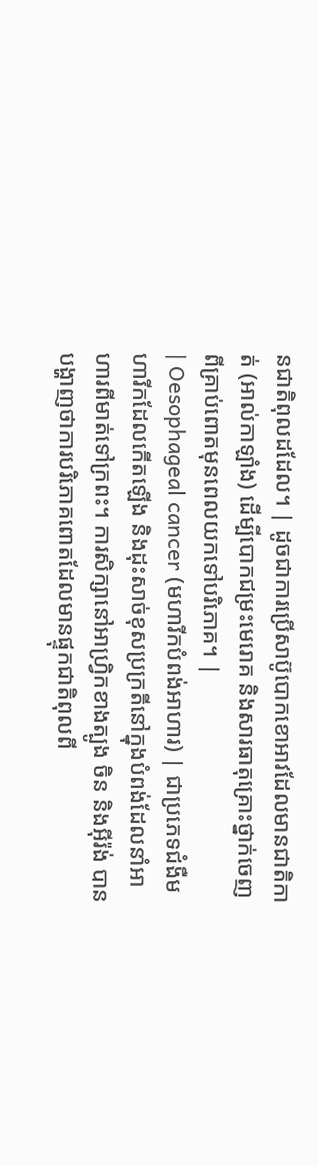នជាតិពុលដដែល។ | ដូចជាការប្រើសាប៊ូបោកខោអាវដែលមានជាតិកាត់ (អាល់កាឡាំង) ដើម្បីបោកជម្រះមេរោគ និងសារធាតុគ្រោះថ្នាក់ចេញពីគ្រាប់ពោតមុនពេលយកទៅបរិភោគ។ |
| Oesophageal cancer (មហារីកបំពង់អាហារ) | ជាប្រភេទជំងឺមហារីកដែលកើតឡើង និងដុះសាច់ខុសប្រក្រតីនៅក្នុងបំពង់ដែលនាំអាហារពីមាត់ទៅក្រពះ។ ការសិក្សានៅអាហ្វ្រិកខាងត្បូង ចិន និងអ៊ីរ៉ង់ បានបង្ហាញថាការបរិភោគពោតដែលមានផ្ទុកជាតិពុលពី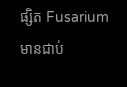ផ្សិត Fusarium មានជាប់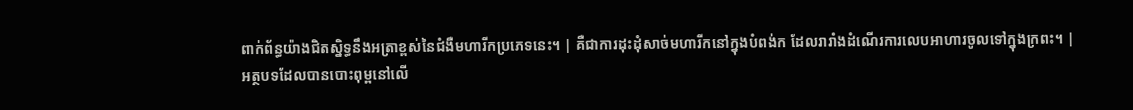ពាក់ព័ន្ធយ៉ាងជិតស្និទ្ធនឹងអត្រាខ្ពស់នៃជំងឺមហារីកប្រភេទនេះ។ | គឺជាការដុះដុំសាច់មហារីកនៅក្នុងបំពង់ក ដែលរារាំងដំណើរការលេបអាហារចូលទៅក្នុងក្រពះ។ |
អត្ថបទដែលបានបោះពុម្ពនៅលើ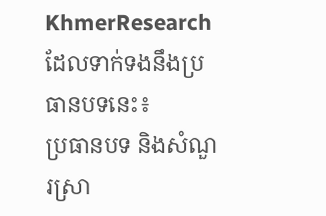KhmerResearch ដែលទាក់ទងនឹងប្រធានបទនេះ៖
ប្រធានបទ និងសំណួរស្រា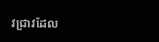វជ្រាវដែល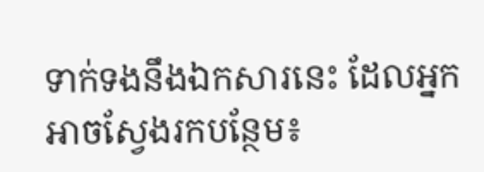ទាក់ទងនឹងឯកសារនេះ ដែលអ្នកអាចស្វែងរកបន្ថែម៖